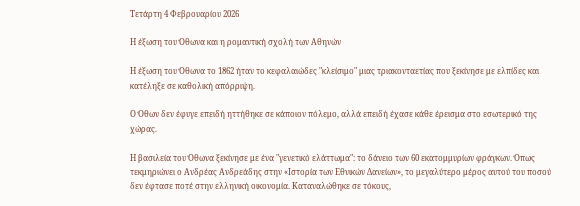Τετάρτη 4 Φεβρουαρίου 2026

Η έξωση του Όθωνα και η ρομαντική σχολή των Αθηνών

Η έξωση του Όθωνα το 1862 ήταν το κεφαλαιώδες "κλείσιμο" μιας τριακονταετίας που ξεκίνησε με ελπίδες και κατέληξε σε καθολική απόρριψη.

Ο Όθων δεν έφυγε επειδή ηττήθηκε σε κάποιον πόλεμο, αλλά επειδή έχασε κάθε έρεισμα στο εσωτερικό της χώρας.

Η βασιλεία του Όθωνα ξεκίνησε με ένα "γενετικό ελάττωμα": το δάνειο των 60 εκατομμυρίων φράγκων. Όπως τεκμηριώνει ο Ανδρέας Ανδρεάδης στην «Ιστορία των Εθνικών Δανείων», το μεγαλύτερο μέρος αυτού του ποσού δεν έφτασε ποτέ στην ελληνική οικονομία. Καταναλώθηκε σε τόκους,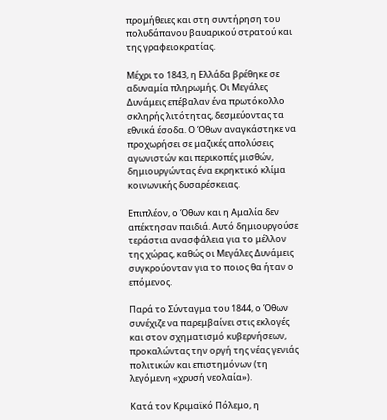προμήθειες και στη συντήρηση του πολυδάπανου βαυαρικού στρατού και της γραφειοκρατίας.

Μέχρι το 1843, η Ελλάδα βρέθηκε σε αδυναμία πληρωμής. Οι Μεγάλες Δυνάμεις επέβαλαν ένα πρωτόκολλο σκληρής λιτότητας, δεσμεύοντας τα εθνικά έσοδα. Ο Όθων αναγκάστηκε να προχωρήσει σε μαζικές απολύσεις αγωνιστών και περικοπές μισθών, δημιουργώντας ένα εκρηκτικό κλίμα κοινωνικής δυσαρέσκειας.

Επιπλέον, ο Όθων και η Αμαλία δεν απέκτησαν παιδιά. Αυτό δημιουργούσε τεράστια ανασφάλεια για το μέλλον της χώρας, καθώς οι Μεγάλες Δυνάμεις συγκρούονταν για το ποιος θα ήταν ο επόμενος.

Παρά το Σύνταγμα του 1844, ο Όθων συνέχιζε να παρεμβαίνει στις εκλογές και στον σχηματισμό κυβερνήσεων, προκαλώντας την οργή της νέας γενιάς πολιτικών και επιστημόνων (τη λεγόμενη «χρυσή νεολαία»).

Κατά τον Κριμαϊκό Πόλεμο, η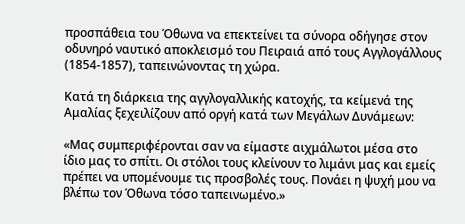προσπάθεια του Όθωνα να επεκτείνει τα σύνορα οδήγησε στον οδυνηρό ναυτικό αποκλεισμό του Πειραιά από τους Αγγλογάλλους (1854-1857), ταπεινώνοντας τη χώρα.

Κατά τη διάρκεια της αγγλογαλλικής κατοχής, τα κείμενά της Αμαλίας ξεχειλίζουν από οργή κατά των Μεγάλων Δυνάμεων:

«Μας συμπεριφέρονται σαν να είμαστε αιχμάλωτοι μέσα στο ίδιο μας το σπίτι. Οι στόλοι τους κλείνουν το λιμάνι μας και εμείς πρέπει να υπομένουμε τις προσβολές τους. Πονάει η ψυχή μου να βλέπω τον Όθωνα τόσο ταπεινωμένο.»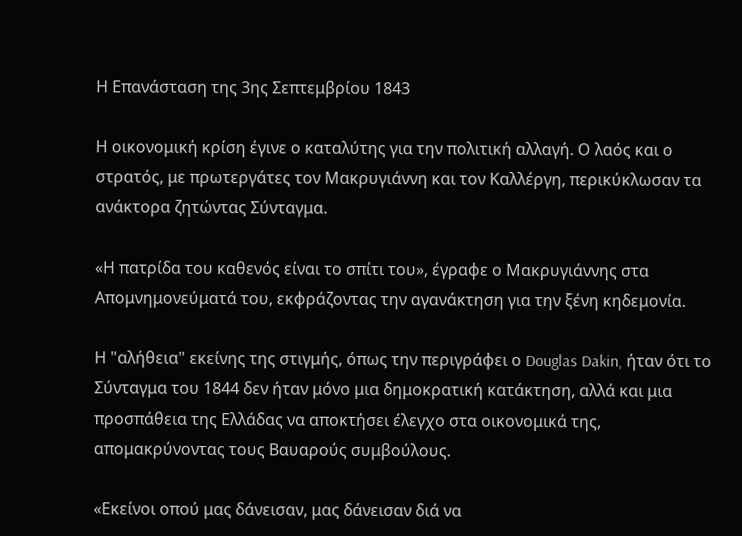Η Επανάσταση της 3ης Σεπτεμβρίου 1843

Η οικονομική κρίση έγινε ο καταλύτης για την πολιτική αλλαγή. Ο λαός και ο στρατός, με πρωτεργάτες τον Μακρυγιάννη και τον Καλλέργη, περικύκλωσαν τα ανάκτορα ζητώντας Σύνταγμα.

«Η πατρίδα του καθενός είναι το σπίτι του», έγραφε ο Μακρυγιάννης στα Απομνημονεύματά του, εκφράζοντας την αγανάκτηση για την ξένη κηδεμονία.

Η "αλήθεια" εκείνης της στιγμής, όπως την περιγράφει ο Douglas Dakin, ήταν ότι το Σύνταγμα του 1844 δεν ήταν μόνο μια δημοκρατική κατάκτηση, αλλά και μια προσπάθεια της Ελλάδας να αποκτήσει έλεγχο στα οικονομικά της, απομακρύνοντας τους Βαυαρούς συμβούλους.

«Εκείνοι οπού μας δάνεισαν, μας δάνεισαν διά να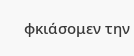φκιάσομεν την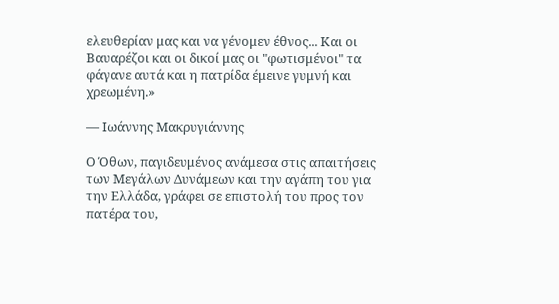ελευθερίαν μας και να γένομεν έθνος... Και οι Βαυαρέζοι και οι δικοί μας οι "φωτισμένοι" τα φάγανε αυτά και η πατρίδα έμεινε γυμνή και χρεωμένη.»

— Ιωάννης Μακρυγιάννης

Ο Όθων, παγιδευμένος ανάμεσα στις απαιτήσεις των Μεγάλων Δυνάμεων και την αγάπη του για την Ελλάδα, γράφει σε επιστολή του προς τον πατέρα του,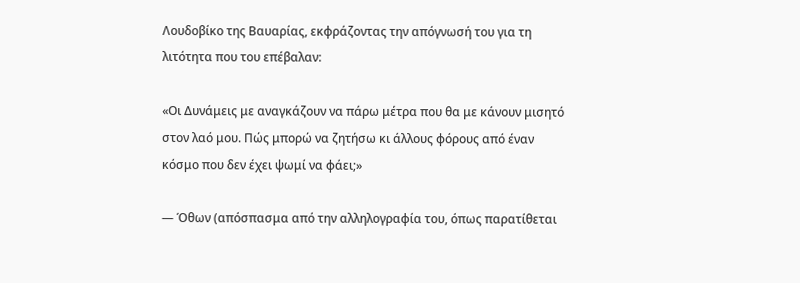Λουδοβίκο της Βαυαρίας, εκφράζοντας την απόγνωσή του για τη λιτότητα που του επέβαλαν:

«Οι Δυνάμεις με αναγκάζουν να πάρω μέτρα που θα με κάνουν μισητό στον λαό μου. Πώς μπορώ να ζητήσω κι άλλους φόρους από έναν κόσμο που δεν έχει ψωμί να φάει;»

— Όθων (απόσπασμα από την αλληλογραφία του, όπως παρατίθεται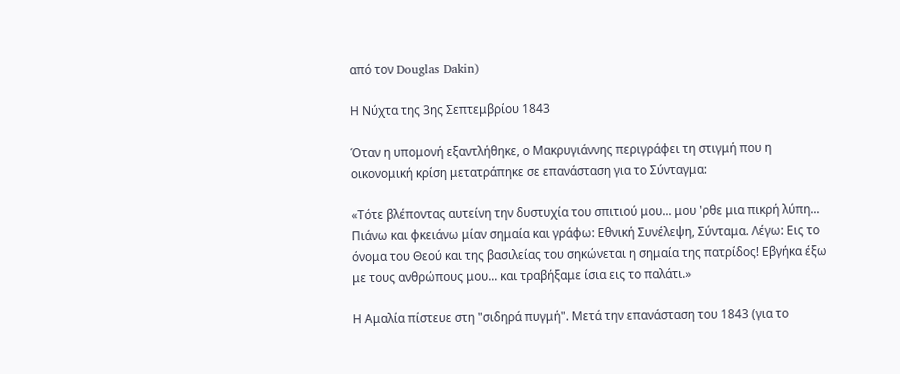από τον Douglas Dakin)

Η Νύχτα της 3ης Σεπτεμβρίου 1843

Όταν η υπομονή εξαντλήθηκε, ο Μακρυγιάννης περιγράφει τη στιγμή που η οικονομική κρίση μετατράπηκε σε επανάσταση για το Σύνταγμα:

«Τότε βλέποντας αυτείνη την δυστυχία του σπιτιού μου... μου 'ρθε μια πικρή λύπη... Πιάνω και φκειάνω μίαν σημαία και γράφω: Εθνική Συνέλεψη, Σύνταμα. Λέγω: Εις το όνομα του Θεού και της βασιλείας του σηκώνεται η σημαία της πατρίδος! Εβγήκα έξω με τους ανθρώπους μου... και τραβήξαμε ίσια εις το παλάτι.»

Η Αμαλία πίστευε στη "σιδηρά πυγμή". Μετά την επανάσταση του 1843 (για το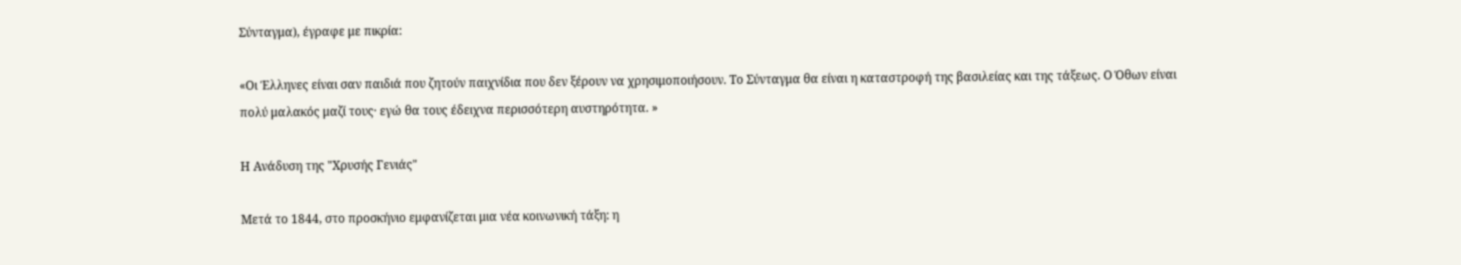Σύνταγμα), έγραφε με πικρία:

«Οι Έλληνες είναι σαν παιδιά που ζητούν παιχνίδια που δεν ξέρουν να χρησιμοποιήσουν. Το Σύνταγμα θα είναι η καταστροφή της βασιλείας και της τάξεως. Ο Όθων είναι πολύ μαλακός μαζί τους· εγώ θα τους έδειχνα περισσότερη αυστηρότητα. »

Η Ανάδυση της "Χρυσής Γενιάς"

Μετά το 1844, στο προσκήνιο εμφανίζεται μια νέα κοινωνική τάξη: η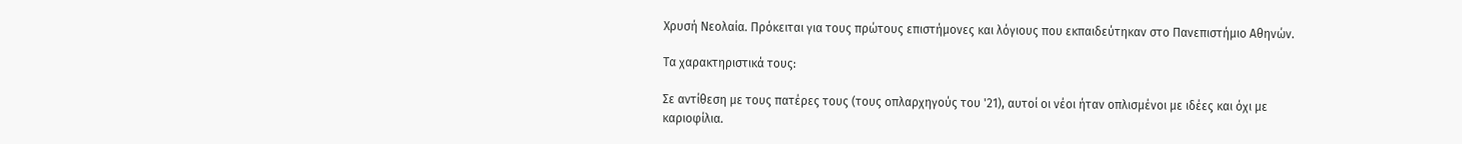Χρυσή Νεολαία. Πρόκειται για τους πρώτους επιστήμονες και λόγιους που εκπαιδεύτηκαν στο Πανεπιστήμιο Αθηνών.

Τα χαρακτηριστικά τους:

Σε αντίθεση με τους πατέρες τους (τους οπλαρχηγούς του '21), αυτοί οι νέοι ήταν οπλισμένοι με ιδέες και όχι με καριοφίλια.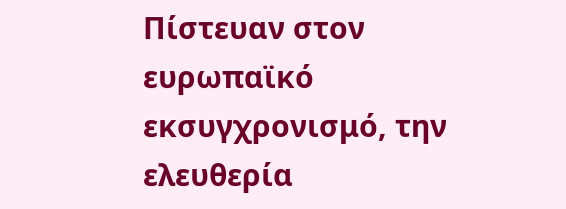Πίστευαν στον ευρωπαϊκό εκσυγχρονισμό, την ελευθερία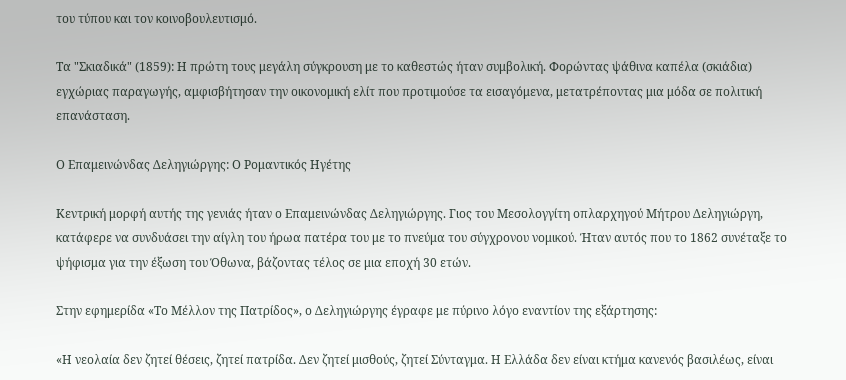του τύπου και τον κοινοβουλευτισμό.

Τα "Σκιαδικά" (1859): Η πρώτη τους μεγάλη σύγκρουση με το καθεστώς ήταν συμβολική. Φορώντας ψάθινα καπέλα (σκιάδια) εγχώριας παραγωγής, αμφισβήτησαν την οικονομική ελίτ που προτιμούσε τα εισαγόμενα, μετατρέποντας μια μόδα σε πολιτική επανάσταση.

Ο Επαμεινώνδας Δεληγιώργης: Ο Ρομαντικός Ηγέτης

Κεντρική μορφή αυτής της γενιάς ήταν ο Επαμεινώνδας Δεληγιώργης. Γιος του Μεσολογγίτη οπλαρχηγού Μήτρου Δεληγιώργη, κατάφερε να συνδυάσει την αίγλη του ήρωα πατέρα του με το πνεύμα του σύγχρονου νομικού. Ήταν αυτός που το 1862 συνέταξε το ψήφισμα για την έξωση του Όθωνα, βάζοντας τέλος σε μια εποχή 30 ετών.

Στην εφημερίδα «Το Μέλλον της Πατρίδος», ο Δεληγιώργης έγραφε με πύρινο λόγο εναντίον της εξάρτησης:

«Η νεολαία δεν ζητεί θέσεις, ζητεί πατρίδα. Δεν ζητεί μισθούς, ζητεί Σύνταγμα. Η Ελλάδα δεν είναι κτήμα κανενός βασιλέως, είναι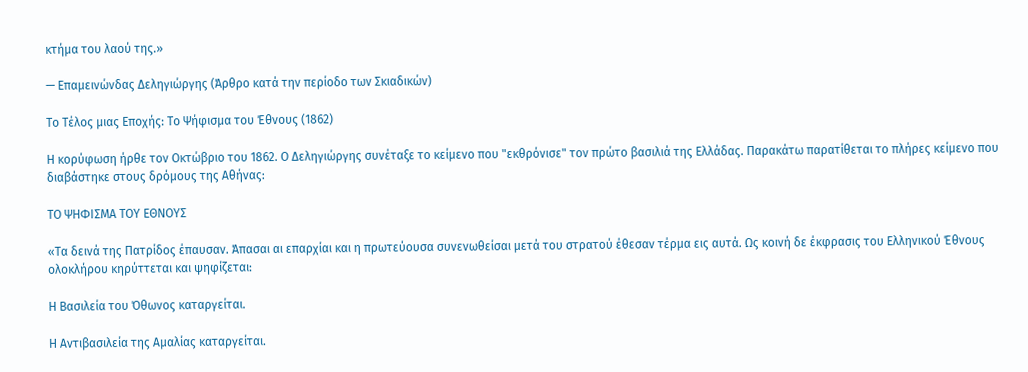κτήμα του λαού της.»

— Επαμεινώνδας Δεληγιώργης (Άρθρο κατά την περίοδο των Σκιαδικών)

Το Τέλος μιας Εποχής: Το Ψήφισμα του Έθνους (1862)

Η κορύφωση ήρθε τον Οκτώβριο του 1862. Ο Δεληγιώργης συνέταξε το κείμενο που "εκθρόνισε" τον πρώτο βασιλιά της Ελλάδας. Παρακάτω παρατίθεται το πλήρες κείμενο που διαβάστηκε στους δρόμους της Αθήνας:

ΤΟ ΨΗΦΙΣΜΑ ΤΟΥ ΕΘΝΟΥΣ

«Τα δεινά της Πατρίδος έπαυσαν. Άπασαι αι επαρχίαι και η πρωτεύουσα συνενωθείσαι μετά του στρατού έθεσαν τέρμα εις αυτά. Ως κοινή δε έκφρασις του Ελληνικού Έθνους ολοκλήρου κηρύττεται και ψηφίζεται:

Η Βασιλεία του Όθωνος καταργείται.

Η Αντιβασιλεία της Αμαλίας καταργείται.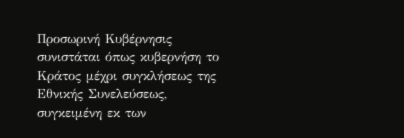Προσωρινή Κυβέρνησις συνιστάται όπως κυβερνήση το Κράτος μέχρι συγκλήσεως της Εθνικής Συνελεύσεως, συγκειμένη εκ των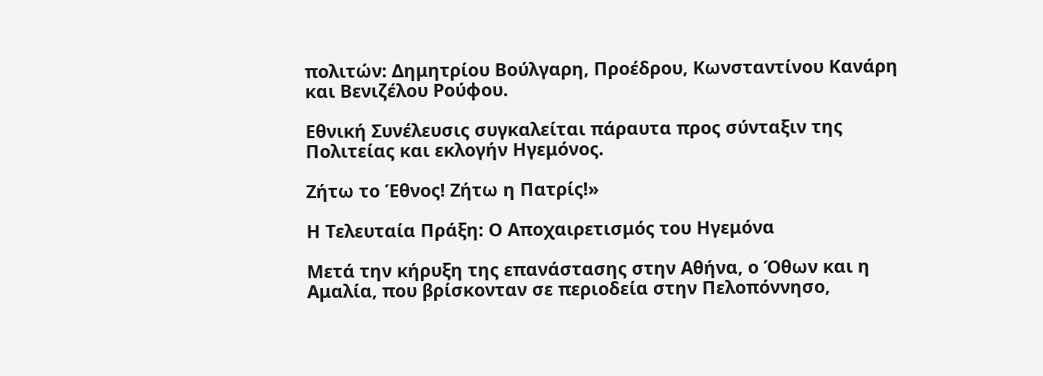πολιτών: Δημητρίου Βούλγαρη, Προέδρου, Κωνσταντίνου Κανάρη και Βενιζέλου Ρούφου.

Εθνική Συνέλευσις συγκαλείται πάραυτα προς σύνταξιν της Πολιτείας και εκλογήν Ηγεμόνος.

Ζήτω το Έθνος! Ζήτω η Πατρίς!»

Η Τελευταία Πράξη: Ο Αποχαιρετισμός του Ηγεμόνα

Μετά την κήρυξη της επανάστασης στην Αθήνα, ο Όθων και η Αμαλία, που βρίσκονταν σε περιοδεία στην Πελοπόννησο,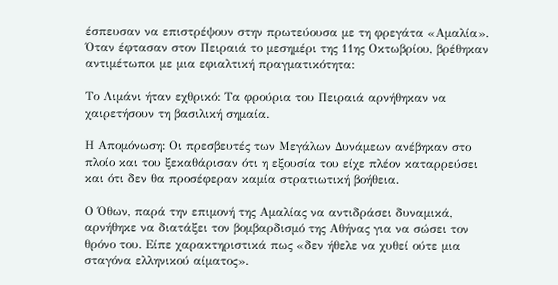έσπευσαν να επιστρέψουν στην πρωτεύουσα με τη φρεγάτα «Αμαλία». Όταν έφτασαν στον Πειραιά το μεσημέρι της 11ης Οκτωβρίου, βρέθηκαν αντιμέτωποι με μια εφιαλτική πραγματικότητα:

Το Λιμάνι ήταν εχθρικό: Τα φρούρια του Πειραιά αρνήθηκαν να χαιρετήσουν τη βασιλική σημαία.

Η Απομόνωση: Οι πρεσβευτές των Μεγάλων Δυνάμεων ανέβηκαν στο πλοίο και του ξεκαθάρισαν ότι η εξουσία του είχε πλέον καταρρεύσει και ότι δεν θα προσέφεραν καμία στρατιωτική βοήθεια.

Ο Όθων, παρά την επιμονή της Αμαλίας να αντιδράσει δυναμικά, αρνήθηκε να διατάξει τον βομβαρδισμό της Αθήνας για να σώσει τον θρόνο του. Είπε χαρακτηριστικά πως «δεν ήθελε να χυθεί ούτε μια σταγόνα ελληνικού αίματος».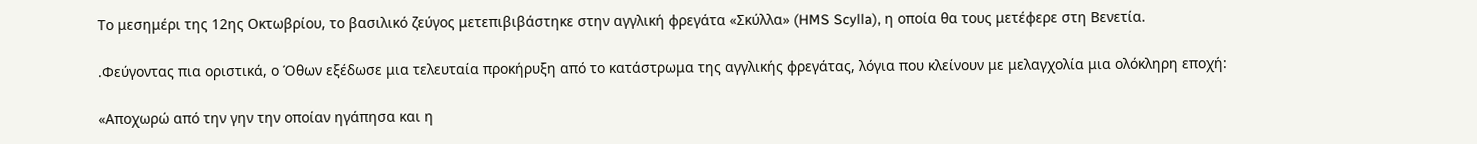Το μεσημέρι της 12ης Οκτωβρίου, το βασιλικό ζεύγος μετεπιβιβάστηκε στην αγγλική φρεγάτα «Σκύλλα» (HMS Scylla), η οποία θα τους μετέφερε στη Βενετία.

.Φεύγοντας πια οριστικά, ο Όθων εξέδωσε μια τελευταία προκήρυξη από το κατάστρωμα της αγγλικής φρεγάτας, λόγια που κλείνουν με μελαγχολία μια ολόκληρη εποχή:

«Αποχωρώ από την γην την οποίαν ηγάπησα και η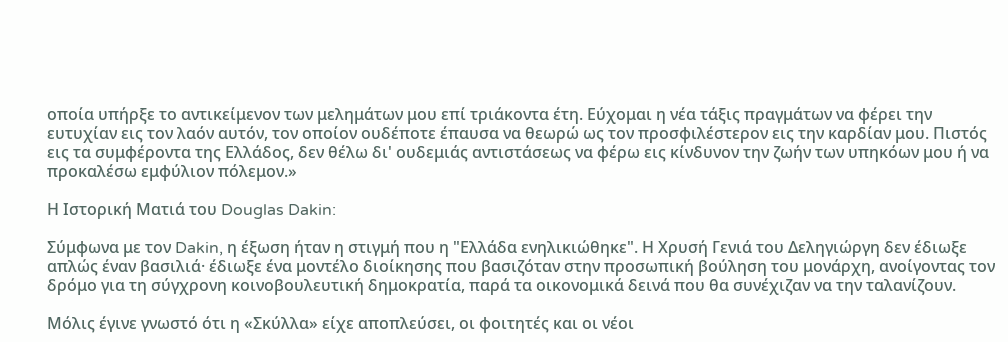οποία υπήρξε το αντικείμενον των μελημάτων μου επί τριάκοντα έτη. Εύχομαι η νέα τάξις πραγμάτων να φέρει την ευτυχίαν εις τον λαόν αυτόν, τον οποίον ουδέποτε έπαυσα να θεωρώ ως τον προσφιλέστερον εις την καρδίαν μου. Πιστός εις τα συμφέροντα της Ελλάδος, δεν θέλω δι' ουδεμιάς αντιστάσεως να φέρω εις κίνδυνον την ζωήν των υπηκόων μου ή να προκαλέσω εμφύλιον πόλεμον.»

Η Ιστορική Ματιά του Douglas Dakin:

Σύμφωνα με τον Dakin, η έξωση ήταν η στιγμή που η "Ελλάδα ενηλικιώθηκε". Η Χρυσή Γενιά του Δεληγιώργη δεν έδιωξε απλώς έναν βασιλιά· έδιωξε ένα μοντέλο διοίκησης που βασιζόταν στην προσωπική βούληση του μονάρχη, ανοίγοντας τον δρόμο για τη σύγχρονη κοινοβουλευτική δημοκρατία, παρά τα οικονομικά δεινά που θα συνέχιζαν να την ταλανίζουν.

Μόλις έγινε γνωστό ότι η «Σκύλλα» είχε αποπλεύσει, οι φοιτητές και οι νέοι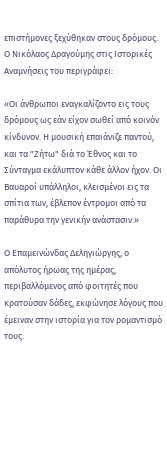επιστήμονες ξεχύθηκαν στους δρόμους. Ο Νικόλαος Δραγούμης στις Ιστορικές Αναμνήσεις του περιγράφει:

«Οι άνθρωποι εναγκαλίζοντο εις τους δρόμους ως εάν είχον σωθεί από κοινόν κίνδυνον. Η μουσική επαιάνιζε παντού, και τα "Ζήτω" διά το Έθνος και το Σύνταγμα εκάλυπτον κάθε άλλον ήχον. Οι Βαυαροί υπάλληλοι, κλεισμένοι εις τα σπίτια των, έβλεπον έντρομοι από τα παράθυρα την γενικήν ανάστασιν.»

Ο Επαμεινώνδας Δεληγιώργης, ο απόλυτος ήρωας της ημέρας, περιβαλλόμενος από φοιτητές που κρατούσαν δάδες, εκφώνησε λόγους που έμειναν στην ιστορία για τον ρομαντισμό τους.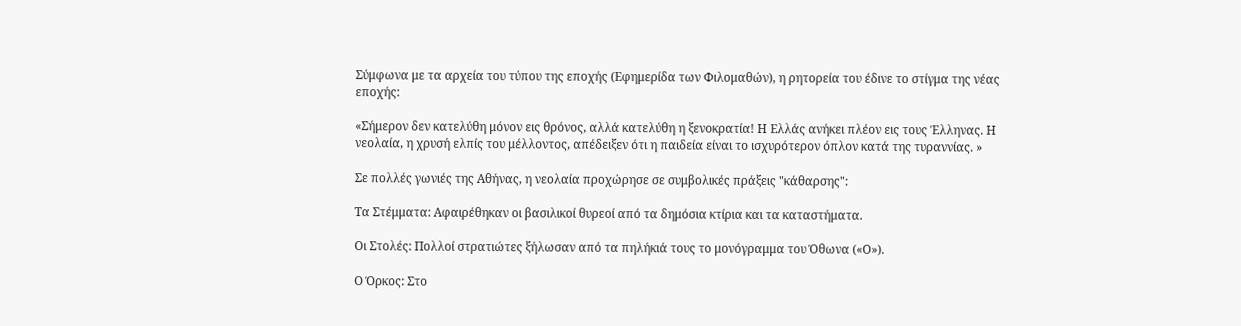Σύμφωνα με τα αρχεία του τύπου της εποχής (Εφημερίδα των Φιλομαθών), η ρητορεία του έδινε το στίγμα της νέας εποχής:

«Σήμερον δεν κατελύθη μόνον εις θρόνος, αλλά κατελύθη η ξενοκρατία! Η Ελλάς ανήκει πλέον εις τους Έλληνας. Η νεολαία, η χρυσή ελπίς του μέλλοντος, απέδειξεν ότι η παιδεία είναι το ισχυρότερον όπλον κατά της τυραννίας. »

Σε πολλές γωνιές της Αθήνας, η νεολαία προχώρησε σε συμβολικές πράξεις "κάθαρσης":

Τα Στέμματα: Αφαιρέθηκαν οι βασιλικοί θυρεοί από τα δημόσια κτίρια και τα καταστήματα.

Οι Στολές: Πολλοί στρατιώτες ξήλωσαν από τα πηλήκιά τους το μονόγραμμα του Όθωνα («Ο»).

Ο Όρκος: Στο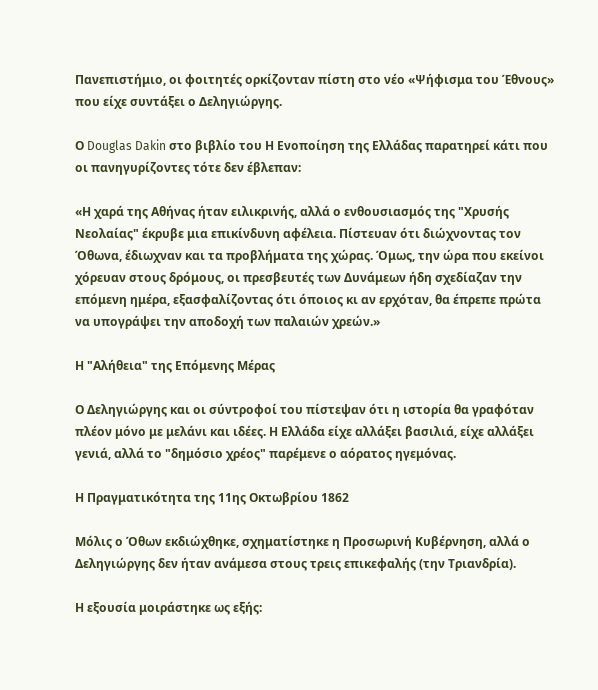Πανεπιστήμιο, οι φοιτητές ορκίζονταν πίστη στο νέο «Ψήφισμα του Έθνους» που είχε συντάξει ο Δεληγιώργης.

Ο Douglas Dakin στο βιβλίο του Η Ενοποίηση της Ελλάδας παρατηρεί κάτι που οι πανηγυρίζοντες τότε δεν έβλεπαν:

«Η χαρά της Αθήνας ήταν ειλικρινής, αλλά ο ενθουσιασμός της "Χρυσής Νεολαίας" έκρυβε μια επικίνδυνη αφέλεια. Πίστευαν ότι διώχνοντας τον Όθωνα, έδιωχναν και τα προβλήματα της χώρας. Όμως, την ώρα που εκείνοι χόρευαν στους δρόμους, οι πρεσβευτές των Δυνάμεων ήδη σχεδίαζαν την επόμενη ημέρα, εξασφαλίζοντας ότι όποιος κι αν ερχόταν, θα έπρεπε πρώτα να υπογράψει την αποδοχή των παλαιών χρεών.»

Η "Αλήθεια" της Επόμενης Μέρας

Ο Δεληγιώργης και οι σύντροφοί του πίστεψαν ότι η ιστορία θα γραφόταν πλέον μόνο με μελάνι και ιδέες. Η Ελλάδα είχε αλλάξει βασιλιά, είχε αλλάξει γενιά, αλλά το "δημόσιο χρέος" παρέμενε ο αόρατος ηγεμόνας.

Η Πραγματικότητα της 11ης Οκτωβρίου 1862

Μόλις ο Όθων εκδιώχθηκε, σχηματίστηκε η Προσωρινή Κυβέρνηση, αλλά ο Δεληγιώργης δεν ήταν ανάμεσα στους τρεις επικεφαλής (την Τριανδρία).

Η εξουσία μοιράστηκε ως εξής: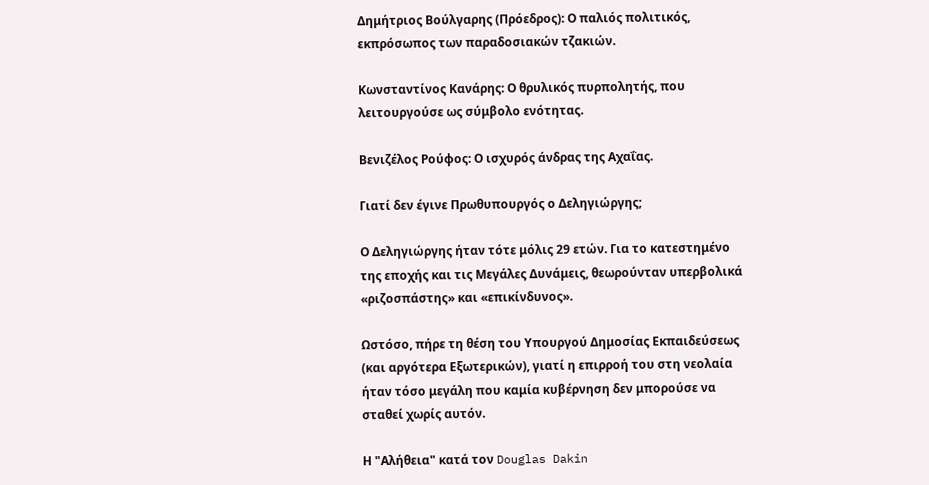Δημήτριος Βούλγαρης (Πρόεδρος): Ο παλιός πολιτικός, εκπρόσωπος των παραδοσιακών τζακιών.

Κωνσταντίνος Κανάρης: Ο θρυλικός πυρπολητής, που λειτουργούσε ως σύμβολο ενότητας.

Βενιζέλος Ρούφος: Ο ισχυρός άνδρας της Αχαΐας.

Γιατί δεν έγινε Πρωθυπουργός ο Δεληγιώργης;

Ο Δεληγιώργης ήταν τότε μόλις 29 ετών. Για το κατεστημένο της εποχής και τις Μεγάλες Δυνάμεις, θεωρούνταν υπερβολικά «ριζοσπάστης» και «επικίνδυνος».

Ωστόσο, πήρε τη θέση του Υπουργού Δημοσίας Εκπαιδεύσεως (και αργότερα Εξωτερικών), γιατί η επιρροή του στη νεολαία ήταν τόσο μεγάλη που καμία κυβέρνηση δεν μπορούσε να σταθεί χωρίς αυτόν.

Η "Αλήθεια" κατά τον Douglas Dakin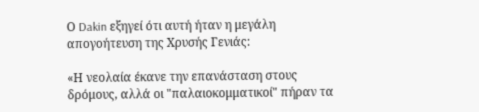Ο Dakin εξηγεί ότι αυτή ήταν η μεγάλη απογοήτευση της Χρυσής Γενιάς:

«Η νεολαία έκανε την επανάσταση στους δρόμους, αλλά οι "παλαιοκομματικοί" πήραν τα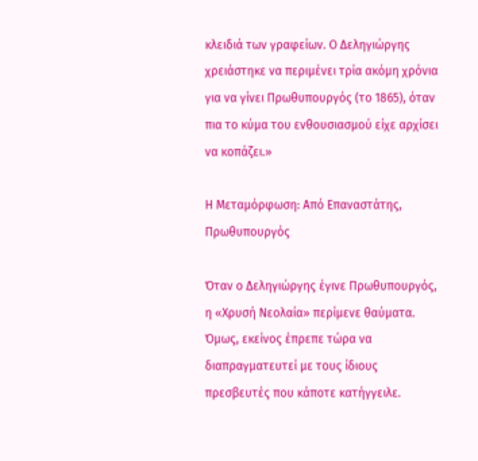κλειδιά των γραφείων. Ο Δεληγιώργης χρειάστηκε να περιμένει τρία ακόμη χρόνια για να γίνει Πρωθυπουργός (το 1865), όταν πια το κύμα του ενθουσιασμού είχε αρχίσει να κοπάζει.»

Η Μεταμόρφωση: Από Επαναστάτης, Πρωθυπουργός

Όταν ο Δεληγιώργης έγινε Πρωθυπουργός, η «Χρυσή Νεολαία» περίμενε θαύματα. Όμως, εκείνος έπρεπε τώρα να διαπραγματευτεί με τους ίδιους πρεσβευτές που κάποτε κατήγγειλε.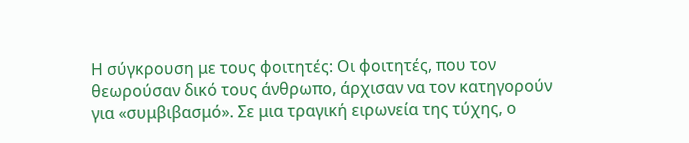Η σύγκρουση με τους φοιτητές: Οι φοιτητές, που τον θεωρούσαν δικό τους άνθρωπο, άρχισαν να τον κατηγορούν για «συμβιβασμό». Σε μια τραγική ειρωνεία της τύχης, ο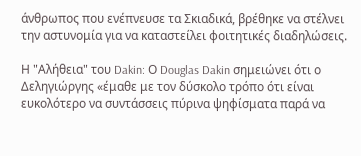άνθρωπος που ενέπνευσε τα Σκιαδικά, βρέθηκε να στέλνει την αστυνομία για να καταστείλει φοιτητικές διαδηλώσεις.

Η "Αλήθεια" του Dakin: Ο Douglas Dakin σημειώνει ότι ο Δεληγιώργης «έμαθε με τον δύσκολο τρόπο ότι είναι ευκολότερο να συντάσσεις πύρινα ψηφίσματα παρά να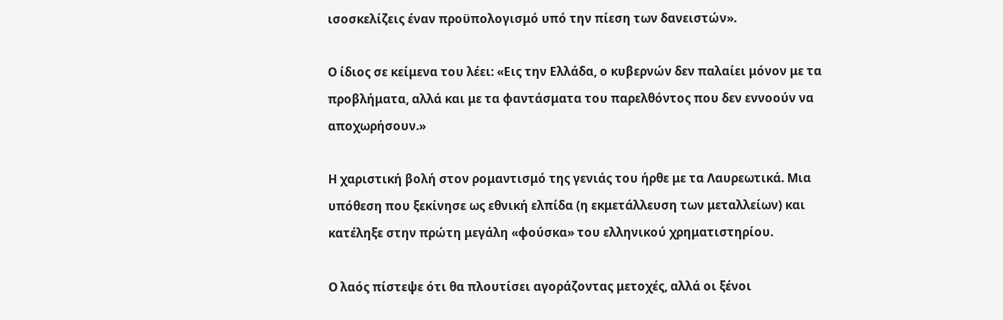ισοσκελίζεις έναν προϋπολογισμό υπό την πίεση των δανειστών».

Ο ίδιος σε κείμενα του λέει: «Εις την Ελλάδα, ο κυβερνών δεν παλαίει μόνον με τα προβλήματα, αλλά και με τα φαντάσματα του παρελθόντος που δεν εννοούν να αποχωρήσουν.»

Η χαριστική βολή στον ρομαντισμό της γενιάς του ήρθε με τα Λαυρεωτικά. Μια υπόθεση που ξεκίνησε ως εθνική ελπίδα (η εκμετάλλευση των μεταλλείων) και κατέληξε στην πρώτη μεγάλη «φούσκα» του ελληνικού χρηματιστηρίου.

Ο λαός πίστεψε ότι θα πλουτίσει αγοράζοντας μετοχές, αλλά οι ξένοι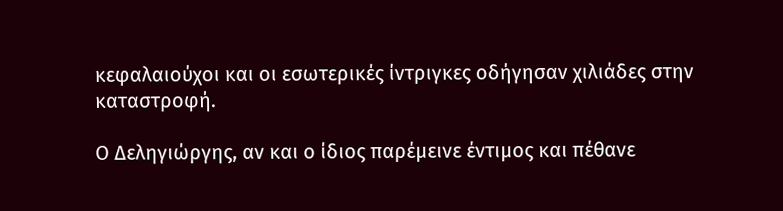κεφαλαιούχοι και οι εσωτερικές ίντριγκες οδήγησαν χιλιάδες στην καταστροφή.

Ο Δεληγιώργης, αν και ο ίδιος παρέμεινε έντιμος και πέθανε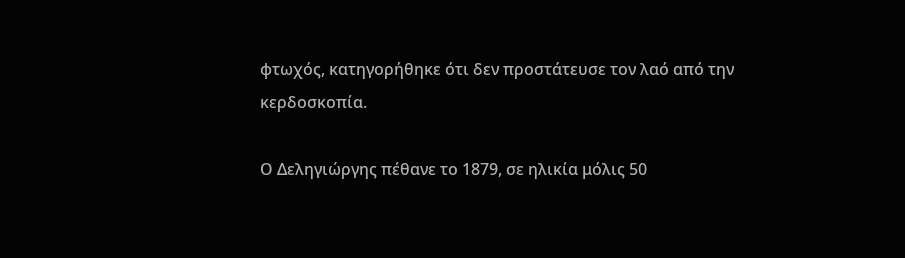φτωχός, κατηγορήθηκε ότι δεν προστάτευσε τον λαό από την κερδοσκοπία.

Ο Δεληγιώργης πέθανε το 1879, σε ηλικία μόλις 50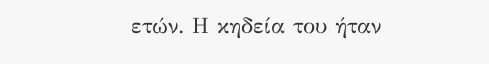ετών. Η κηδεία του ήταν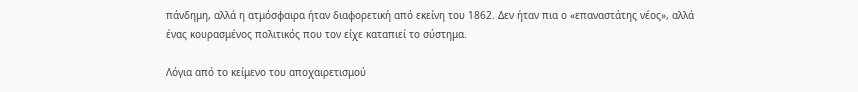πάνδημη, αλλά η ατμόσφαιρα ήταν διαφορετική από εκείνη του 1862. Δεν ήταν πια ο «επαναστάτης νέος», αλλά ένας κουρασμένος πολιτικός που τον είχε καταπιεί το σύστημα.

Λόγια από το κείμενο του αποχαιρετισμού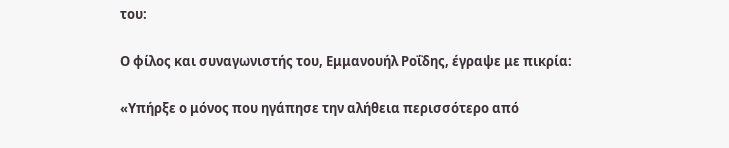του:

Ο φίλος και συναγωνιστής του, Εμμανουήλ Ροΐδης, έγραψε με πικρία:

«Υπήρξε ο μόνος που ηγάπησε την αλήθεια περισσότερο από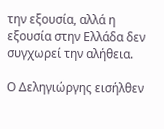την εξουσία, αλλά η εξουσία στην Ελλάδα δεν συγχωρεί την αλήθεια.

Ο Δεληγιώργης εισήλθεν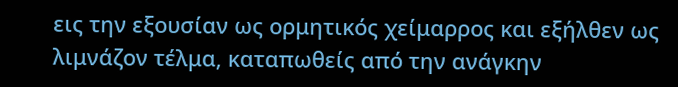εις την εξουσίαν ως ορμητικός χείμαρρος και εξήλθεν ως λιμνάζον τέλμα, καταπωθείς από την ανάγκην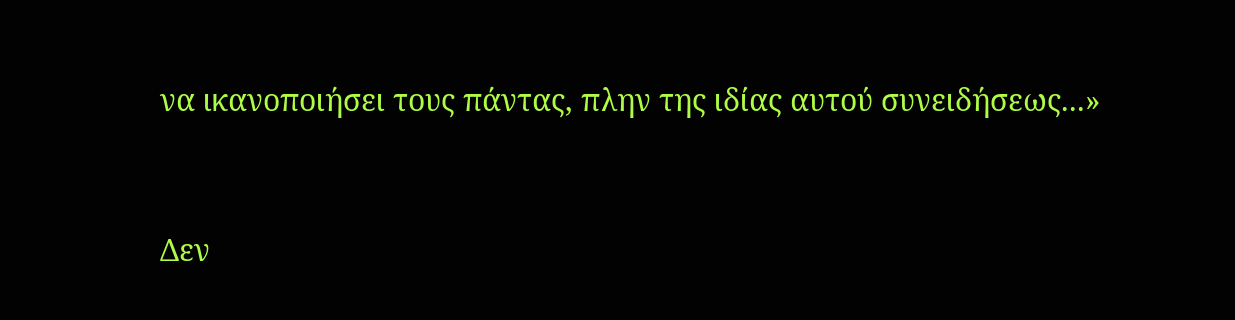να ικανοποιήσει τους πάντας, πλην της ιδίας αυτού συνειδήσεως...»


Δεν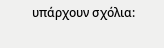υπάρχουν σχόλια: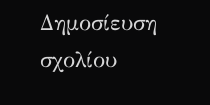Δημοσίευση σχολίου